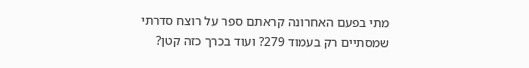מתי בפעם האחרונה קראתם ספר על רוצח סדרתי שמסתיים רק בעמוד 279? ועוד בכרך כזה קטן?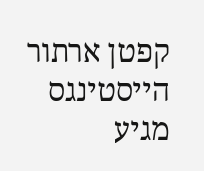קפטן ארתור הייסטינגס מגיע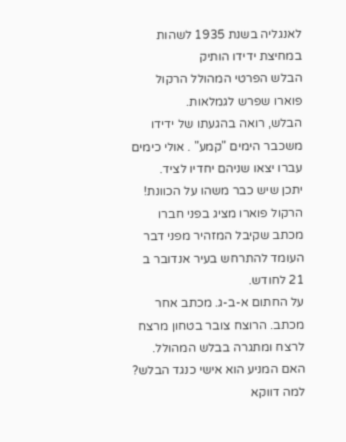לאנגליה בשנת 1935 לשהות במחיצת ידידו הותיק
הבלש הפרטי המהולל הרקול פוארו שפרש לגמלאות.
הבלש, רואה בהגעתו של ידידו משכבר הימים "קמע" . אולי כימים עברו יצאו שניהם יחדיו לציד.
יתכן שיש כבר משהו על הכוונת!
הרקול פוארו מציג בפני חברו מכתב שקיבל המזהיר מפני דבר העומד להתרחש בעיר אנדובר ב 21 לחודש.
על החתום א-ב-ג. מכתב אחר מכתב. הרוצח צובר בטחון מרצח לרצח ומתגרה בבלש המהולל.
האם המניע הוא אישי כנגד הבלש?
למה דווקא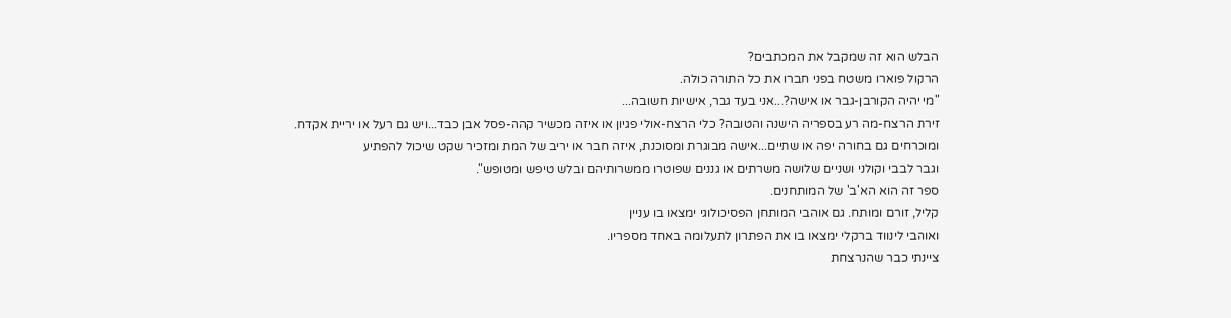הבלש הוא זה שמקבל את המכתבים?
הרקול פוארו משטח בפני חברו את כל התורה כולה.
"מי יהיה הקורבן-גבר או אישה?...אני בעד גבר, אישיות חשובה...
זירת הרצח-מה רע בספריה הישנה והטובה? כלי הרצח-אולי פגיון או איזה מכשיר קהה-פסל אבן כבד...ויש גם רעל או יריית אקדח.
ומוכרחים גם בחורה יפה או שתיים...אישה מבוגרת ומסוכנת, איזה חבר או יריב של המת ומזכיר שקט שיכול להפתיע
וגבר לבבי וקולני ושניים שלושה משרתים או גננים שפוטרו ממשרותיהם ובלש טיפש ומטופש".
ספר זה הוא הא'ב' של המותחנים.
קליל, זורם ומותח. גם אוהבי המותחן הפסיכולוגי ימצאו בו עניין
ואוהבי לינווד ברקלי ימצאו בו את הפתרון לתעלומה באחד מספריו.
ציינתי כבר שהנרצחת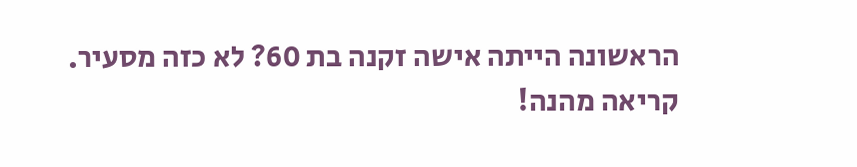הראשונה הייתה אישה זקנה בת 60? לא כזה מסעיר.
קריאה מהנה!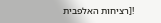![רציחות האלפבית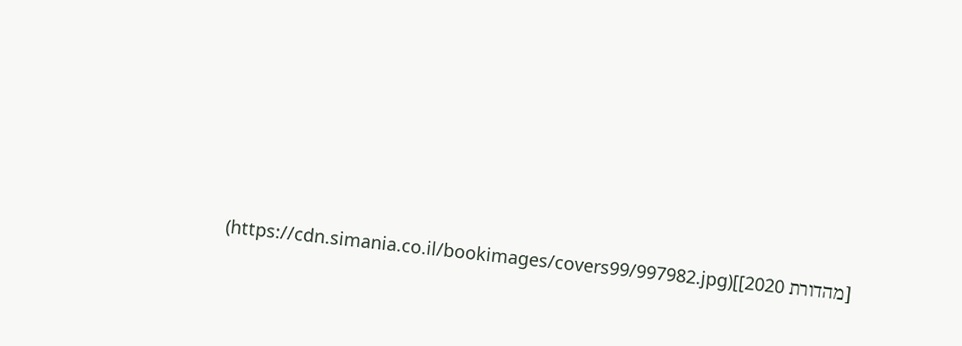[מהדורת 2020]](https://cdn.simania.co.il/bookimages/covers99/997982.jpg)